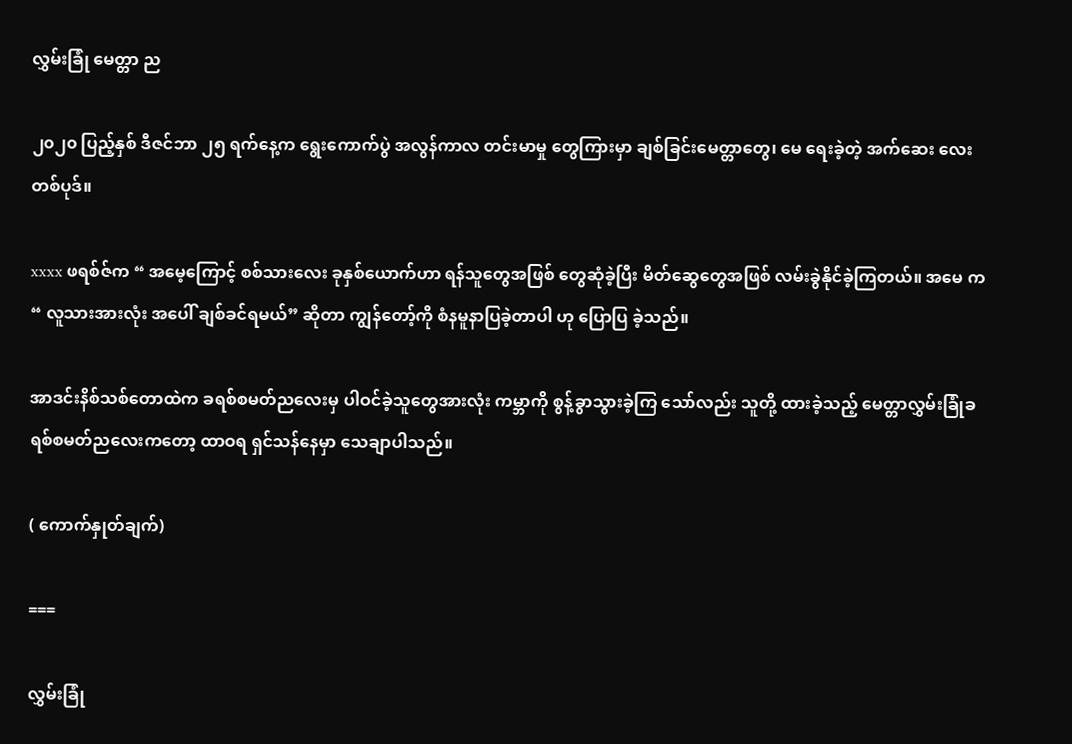လွှမ်းခြုံ မေတ္တာ ည

၂၀၂၀ ပြည့်နှစ် ဒီဇင်ဘာ ၂၅ ရက်နေ့က ရွေးကောက်ပွဲ အလွန်ကာလ တင်းမာမှု တွေကြားမှာ ချစ်ခြင်းမေတ္တာတွေ၊ မေ ရေးခဲ့တဲ့ အက်ဆေး လေးတစ်ပုဒ်။

xxxx ဖရစ်ဇ်က “ အမေ့ကြောင့် စစ်သားလေး ခုနှစ်ယောက်ဟာ ရန်သူတွေအဖြစ် တွေဆုံခဲ့ပြီး မိတ်ဆွေတွေအဖြစ် လမ်းခွဲနိုင်ခဲ့ကြတယ်။ အမေ က “ လူသားအားလုံး အပေါ် ချစ်ခင်ရမယ်” ဆိုတာ ကျွန်တော့်ကို စံနမူနာပြခဲ့တာပါ ဟု ပြောပြ ခဲ့သည်။

အာဒင်းနိစ်သစ်တောထဲက ခရစ်စမတ်ညလေးမှ ပါဝင်ခဲ့သူတွေအားလုံး ကမ္ဘာကို စွန့်ခွာသွားခဲ့ကြ သော်လည်း သူတို့ ထားခဲ့သည့် မေတ္တာလွှမ်းခြုံခရစ်စမတ်ညလေးကတော့ ထာဝရ ရှင်သန်နေမှာ သေချာပါသည်။

( ကောက်နှုတ်ချက်)

===

လွှမ်းခြုံ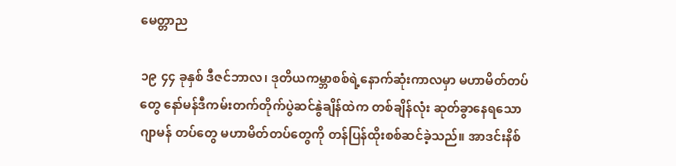မေတ္တာည

၁၉ ၄၄ ခုနှစ် ဒီဇင်ဘာလ၊ ဒုတိယကမ္ဘာစစ်ရဲ့နောက်ဆုံးကာလမှာ မဟာမိတ်တပ်တွေ နော်မန်ဒီကမ်းတက်တိုက်ပွဲဆင်နွဲချိန်ထဲက တစ်ချိန်လုံး ဆုတ်ခွာနေရသော ဂျာမန် တပ်တွေ မဟာမိတ်တပ်တွေကို တန်ပြန်ထိုးစစ်ဆင်ခဲ့သည်။ အာဒင်းနိစ်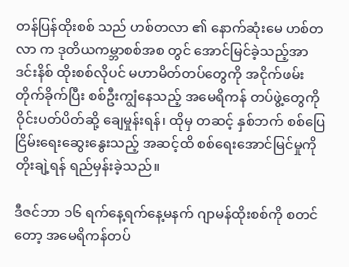တန်ပြန်ထိုးစစ် သည် ဟစ်တလာ ၏ နောက်ဆုံးမေ ဟစ်တလာ က ဒုတိယကမ္ဘာစစ်အစ တွင် အောင်မြင်ခဲ့သည့်အာဒင်းနိစ် ထိုးစစ်လိုပင် မဟာမိတ်တပ်တွေကို အငိုက်ဖမ်းတိုက်ခိုက်ပြီး စစ်ဦးကျွံနေသည့် အမေရိကန် တပ်ဖွဲ့တွေကို ဝိုင်းပတ်ပိတ်ဆို့ ချေမှုန်းရန်၊ ထိုမှ တဆင့် နှစ်ဘက် စစ်ပြေငြိမ်းရေးဆွေးနွေးသည့် အဆင့်ထိ စစ်ရေးအောင်မြင်မှုကို တိုးချဲ့ရန် ရည်မှန်းခဲ့သည်။

ဒီဇင်ဘာ ၁၆ ရက်နေ့ရက်နေ့မနက် ဂျာမန်ထိုးစစ်ကို စတင်တော့ အမေရိကန်တပ်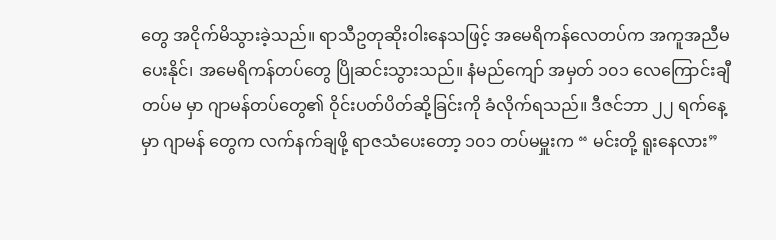တွေ အငိုက်မိသွားခဲ့သည်။ ရာသီဥတုဆိုးဝါးနေသဖြင့် အမေရိကန်လေတပ်က အကူအညီမပေးနိုင်၊ အမေရိကန်တပ်တွေ ပြိုဆင်းသွားသည်။ နံမည်ကျော် အမှတ် ၁၀၁ လေကြောင်းချီတပ်မ မှာ ဂျာမန်တပ်တွေ၏ ဝိုင်းပတ်ပိတ်ဆို့ခြင်းကို ခံလိုက်ရသည်။ ဒီဇင်ဘာ ၂၂ ရက်နေ့ မှာ ဂျာမန် တွေက လက်နက်ချဖို့ ရာဇသံပေးတော့ ၁၀၁ တပ်မမှူးက “ မင်းတို့ ရူးနေလား”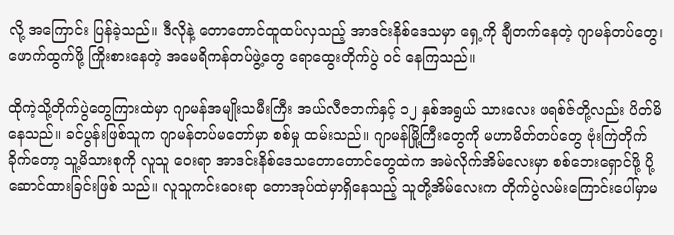လို့ အကြောင်း ပြန်ခဲ့သည်။ ဒီလိုနဲ့ တောတောင်ထူထပ်လှသည့် အာဒင်းနိစ်ဒေသမှာ ရှေ့ကို ချီတက်နေတဲ့ ဂျာမန်တပ်တွေ၊ ဖောက်ထွက်ဖို့ ကြိုးစားနေတဲ့ အမေရိကန်တပ်ဖွဲ့တွေ ရောထွေးတိုက်ပွဲ ဝင် နေကြသည်။

ထိုကဲ့သို့တိုက်ပွဲတွေကြားထဲမှာ ဂျာမန်အမျိုးသမီးကြီး အယ်လီဇဘက်နှင့် ၁၂ နှစ်အရွယ် သားလေး ဖရစ်ဇ်တို့လည်း ပိတ်မိနေသည်။ ခင်ပွန်းဖြစ်သူက ဂျာမန်တပ်မတော်မှာ စစ်မှု ထမ်းသည်။ ဂျာမန်မြို့ကြီးတွေကို မဟာမိတ်တပ်တွေ ဗုံးကြဲတိုက်ခိုက်တော့ သူ့မိသားစုကို လူသူ ဝေးရာ အာဒင်းနိစ်ဒေသတောတောင်တွေထဲက အမဲလိုက်အိမ်လေးမှာ စစ်ဘေးရှောင်ဖို့ ပို့ဆောင်ထားခြင်းဖြစ် သည်။ လူသူကင်းဝေးရာ တောအုပ်ထဲမှာရှိနေသည့် သူတို့အိမ်လေးက တိုက်ပွဲလမ်းကြောင်းပေါ်မှာမ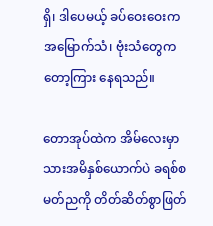ရှိ၊ ဒါပေမယ့် ခပ်ဝေးဝေးက အမြောက်သံ၊ ဗုံးသံတွေက တော့ကြား နေရသည်။

တောအုပ်ထဲက အိမ်လေးမှာ သားအမိနှစ်ယောက်ပဲ ခရစ်စမတ်ညကို တိတ်ဆိတ်စွာဖြတ်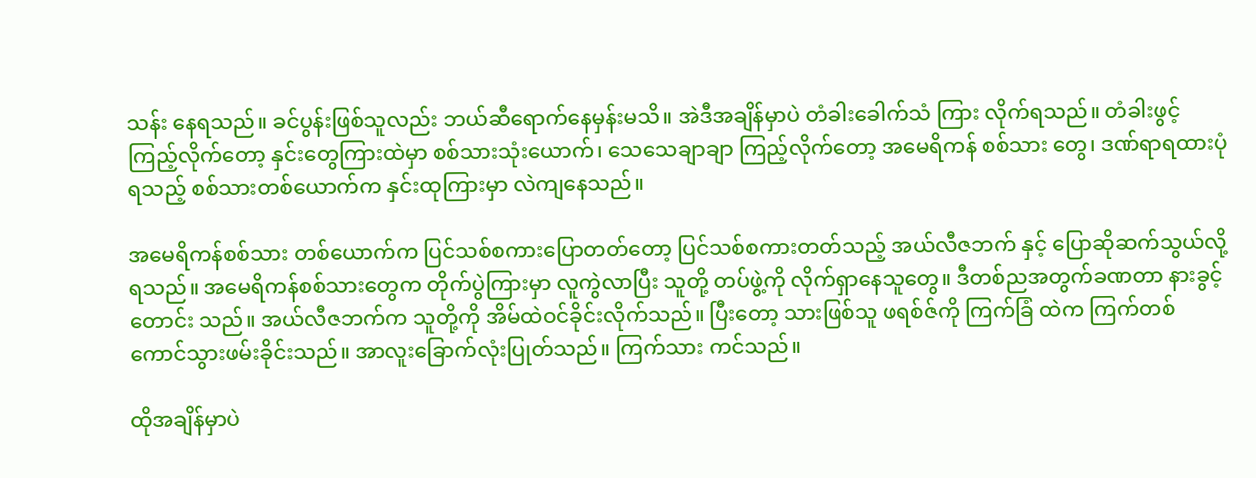သန်း နေရသည်။ ခင်ပွန်းဖြစ်သူလည်း ဘယ်ဆီရောက်နေမှန်းမသိ။ အဲဒီအချိန်မှာပဲ တံခါးခေါက်သံ ကြား လိုက်ရသည်။ တံခါးဖွင့်ကြည့်လိုက်တော့ နှင်းတွေကြားထဲမှာ စစ်သားသုံးယောက်၊ သေသေချာချာ ကြည့်လိုက်တော့ အမေရိကန် စစ်သား တွေ၊ ဒဏ်ရာရထားပုံရသည့် စစ်သားတစ်ယောက်က နှင်းထုကြားမှာ လဲကျနေသည်။

အမေရိကန်စစ်သား တစ်ယောက်က ပြင်သစ်စကားပြောတတ်တော့ ပြင်သစ်စကားတတ်သည့် အယ်လီဇဘက် နှင့် ပြောဆိုဆက်သွယ်လို့ရသည်။ အမေရိကန်စစ်သားတွေက တိုက်ပွဲကြားမှာ လူကွဲလာပြီး သူတို့ တပ်ဖွဲ့ကို လိုက်ရှာနေသူတွေ။ ဒီတစ်ညအတွက်ခဏတာ နားခွင့်တောင်း သည်။ အယ်လီဇဘက်က သူတို့ကို အိမ်ထဲဝင်ခိုင်းလိုက်သည်။ ပြီးတော့ သားဖြစ်သူ ဖရစ်ဇ်ကို ကြက်ခြံ ထဲက ကြက်တစ်ကောင်သွားဖမ်းခိုင်းသည်။ အာလူးခြောက်လုံးပြုတ်သည်။ ကြက်သား ကင်သည်။

ထိုအချိန်မှာပဲ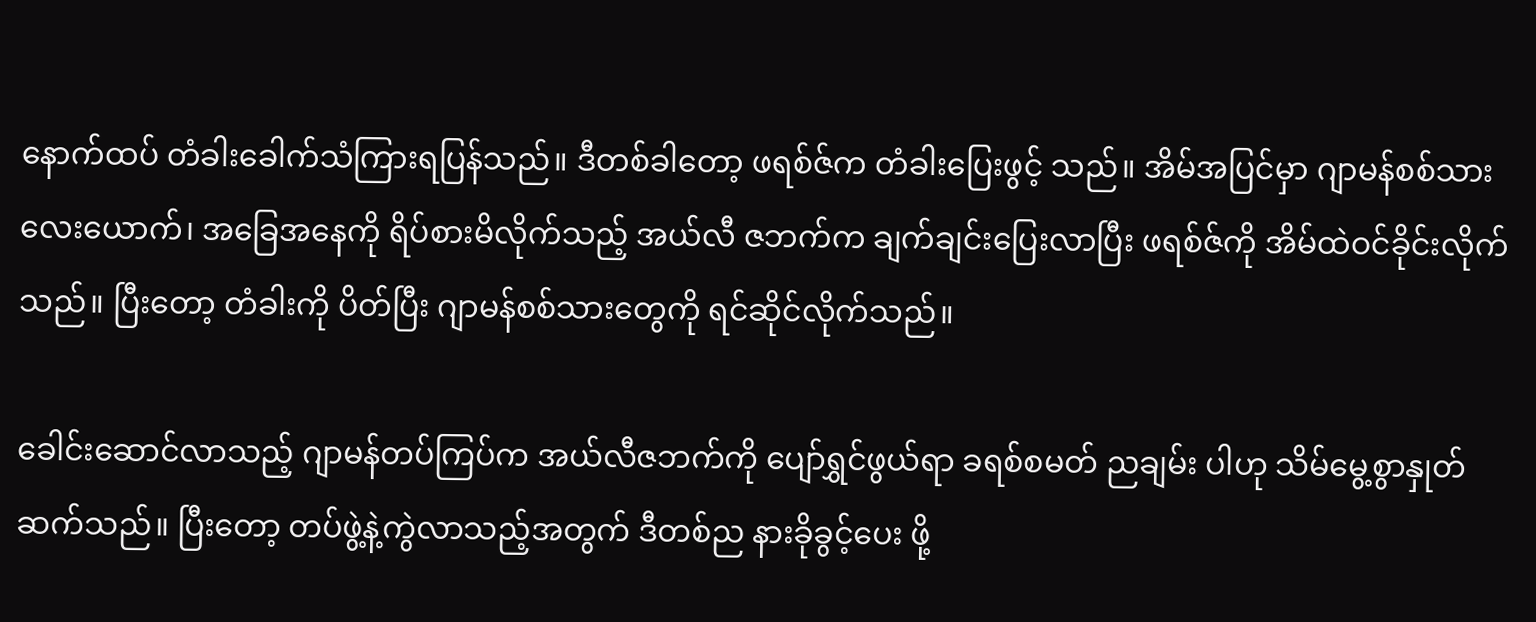နောက်ထပ် တံခါးခေါက်သံကြားရပြန်သည်။ ဒီတစ်ခါတော့ ဖရစ်ဇ်က တံခါးပြေးဖွင့် သည်။ အိမ်အပြင်မှာ ဂျာမန်စစ်သား လေးယောက်၊ အခြေအနေကို ရိပ်စားမိလိုက်သည့် အယ်လီ ဇဘက်က ချက်ချင်းပြေးလာပြီး ဖရစ်ဇ်ကို အိမ်ထဲဝင်ခိုင်းလိုက်သည်။ ပြီးတော့ တံခါးကို ပိတ်ပြီး ဂျာမန်စစ်သားတွေကို ရင်ဆိုင်လိုက်သည်။

ခေါင်းဆောင်လာသည့် ဂျာမန်တပ်ကြပ်က အယ်လီဇဘက်ကို ပျော်ရွှင်ဖွယ်ရာ ခရစ်စမတ် ညချမ်း ပါဟု သိမ်မွေ့စွာနှုတ်ဆက်သည်။ ပြီးတော့ တပ်ဖွဲ့နဲ့ကွဲလာသည့်အတွက် ဒီတစ်ည နားခိုခွင့်ပေး ဖို့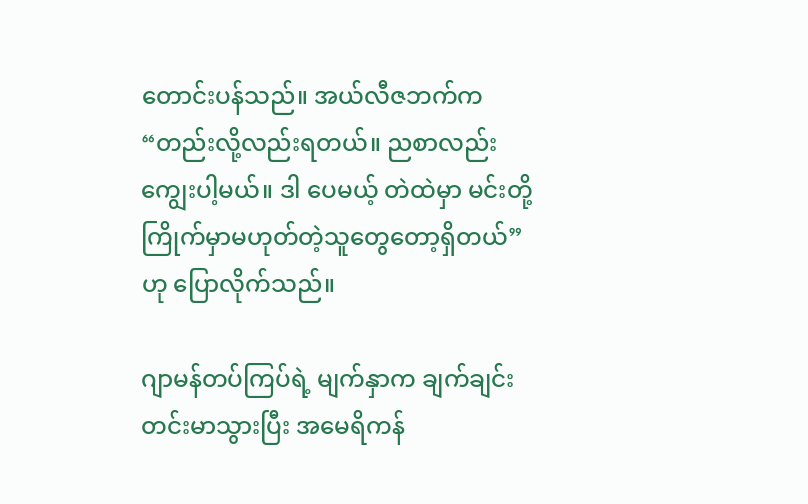တောင်းပန်သည်။ အယ်လီဇဘက်က “တည်းလို့လည်းရတယ်။ ညစာလည်းကျွေးပါ့မယ်။ ဒါ ပေမယ့် တဲထဲမှာ မင်းတို့ ကြိုက်မှာမဟုတ်တဲ့သူတွေတော့ရှိတယ်” ဟု ပြောလိုက်သည်။

ဂျာမန်တပ်ကြပ်ရဲ့ မျက်နှာက ချက်ချင်းတင်းမာသွားပြီး အမေရိကန်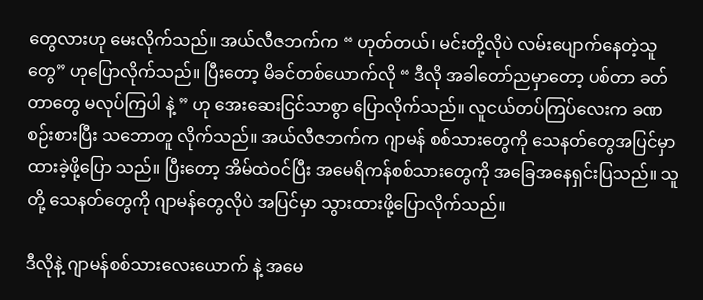တွေလားဟု မေးလိုက်သည်။ အယ်လီဇဘက်က “ ဟုတ်တယ်၊ မင်းတို့လိုပဲ လမ်းပျောက်နေတဲ့သူတွေ” ဟုပြောလိုက်သည်။ ပြီးတော့ မိခင်တစ်ယောက်လို “ ဒီလို အခါတော်ညမှာတော့ ပစ်တာ ခတ်တာတွေ မလုပ်ကြပါ နဲ့ ” ဟု အေးဆေးငြင်သာစွာ ပြောလိုက်သည်။ လူငယ်တပ်ကြပ်လေးက ခဏစဉ်းစားပြီး သဘောတူ လိုက်သည်။ အယ်လီဇဘက်က ဂျာမန် စစ်သားတွေကို သေနတ်တွေအပြင်မှာ ထားခဲ့ဖို့ပြော သည်။ ပြီးတော့ အိမ်ထဲဝင်ပြီး အမေရိကန်စစ်သားတွေကို အခြေအနေရှင်းပြသည်။ သူတို့ သေနတ်တွေကို ဂျာမန်တွေလိုပဲ အပြင်မှာ သွားထားဖို့ပြောလိုက်သည်။

ဒီလိုနဲ့ ဂျာမန်စစ်သားလေးယောက် နဲ့ အမေ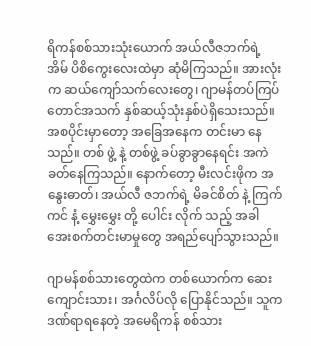ရိကန်စစ်သားသုံးယောက် အယ်လီဇဘက်ရဲ့ အိမ် ပိစိကွေးလေးထဲမှာ ဆုံမိကြသည်။ အားလုံးက ဆယ်ကျော်သက်လေးတွေ၊ ဂျာမန်တပ်ကြပ် တောင်အသက် နှစ်ဆယ့်သုံးနှစ်ပဲရှိသေးသည်။ အစပိုင်းမှာတော့ အခြေအနေက တင်းမာ နေသည်။ တစ် ဖွဲ့ နဲ့ တစ်ဖွဲ့ ခပ်ခွာခွာနေရင်း အကဲခတ်နေကြသည်။ နောက်တော့ မီးလင်းဖိုက အနွေးဓာတ်၊ အယ်လီ ဇဘက်ရဲ့ မိခင်စိတ် နဲ့ ကြက်ကင် နံ့ မွှေးမွှေး တို့ ပေါင်း လိုက် သည့် အခါ အေးစက်တင်းမာမှုတွေ အရည်ပျော်သွားသည်။

ဂျာမန်စစ်သားတွေထဲက တစ်ယောက်က ဆေးကျောင်းသား၊ အင်္ဂလိပ်လို ပြောနိုင်သည်။ သူက ဒဏ်ရာရနေတဲ့ အမေရိကန် စစ်သား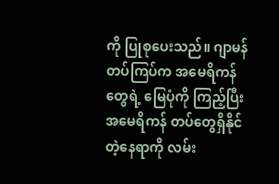ကို ပြုစုပေးသည်။ ဂျာမန်တပ်ကြပ်က အမေရိကန်တွေရဲ့ မြေပုံကို ကြည့်ပြီး အမေရိကန် တပ်တွေရှိနိုင်တဲ့နေရာကို လမ်း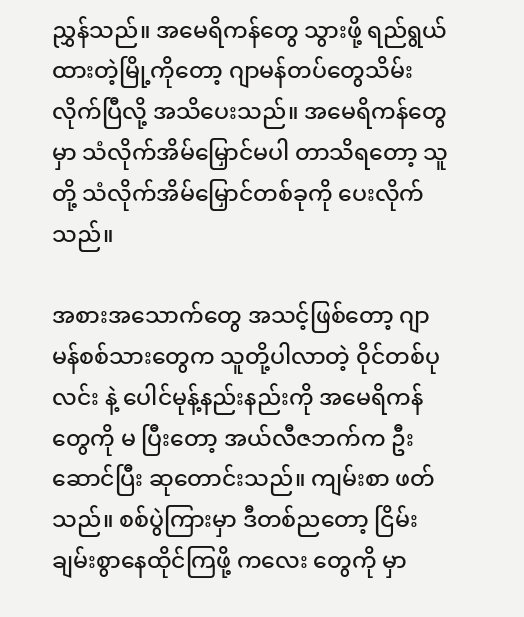ညွှန်သည်။ အမေရိကန်တွေ သွားဖို့ ရည်ရွယ်ထားတဲ့မြို့ကိုတော့ ဂျာမန်တပ်တွေသိမ်းလိုက်ပြီလို့ အသိပေးသည်။ အမေရိကန်တွေမှာ သံလိုက်အိမ်မြှောင်မပါ တာသိရတော့ သူတို့ သံလိုက်အိမ်မြှောင်တစ်ခုကို ပေးလိုက်သည်။

အစားအသောက်တွေ အသင့်ဖြစ်တော့ ဂျာမန်စစ်သားတွေက သူတို့ပါလာတဲ့ ဝိုင်တစ်ပုလင်း နဲ့ ပေါင်မုန့်နည်းနည်းကို အမေရိကန်တွေကို မ ပြီးတော့ အယ်လီဇဘက်က ဦးဆောင်ပြီး ဆုတောင်းသည်။ ကျမ်းစာ ဖတ်သည်။ စစ်ပွဲကြားမှာ ဒီတစ်ညတော့ ငြိမ်းချမ်းစွာနေထိုင်ကြဖို့ ကလေး တွေကို မှာ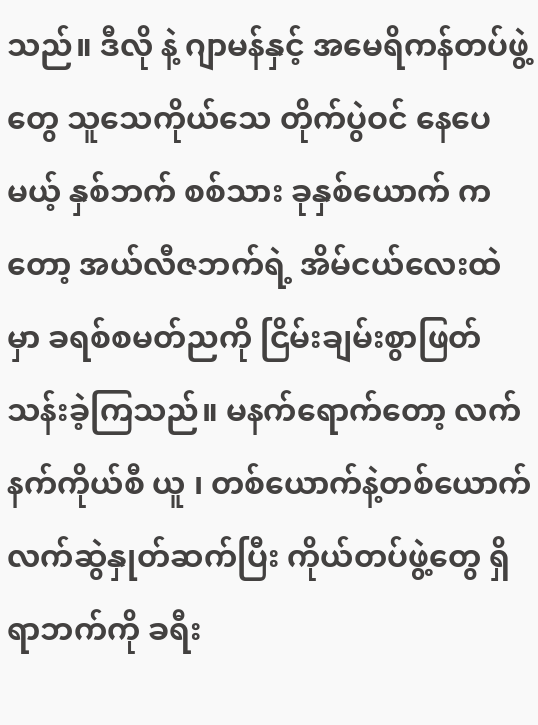သည်။ ဒီလို နဲ့ ဂျာမန်နှင့် အမေရိကန်တပ်ဖွဲ့တွေ သူသေကိုယ်သေ တိုက်ပွဲဝင် နေပေမယ့် နှစ်ဘက် စစ်သား ခုနှစ်ယောက် ကတော့ အယ်လီဇဘက်ရဲ့ အိမ်ငယ်လေးထဲမှာ ခရစ်စမတ်ညကို ငြိမ်းချမ်းစွာဖြတ်သန်းခဲ့ကြသည်။ မနက်ရောက်တော့ လက်နက်ကိုယ်စီ ယူ ၊ တစ်ယောက်နဲ့တစ်ယောက်လက်ဆွဲနှုတ်ဆက်ပြီး ကိုယ်တပ်ဖွဲ့တွေ ရှိရာဘက်ကို ခရီး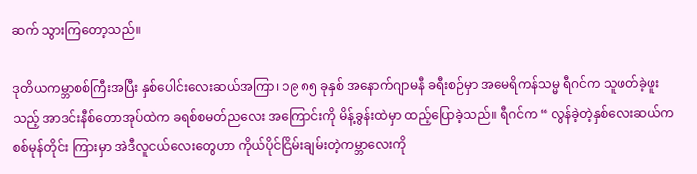ဆက် သွားကြတော့သည်။

ဒုတိယကမ္ဘာစစ်ကြီးအပြီး နှစ်ပေါင်းလေးဆယ်အကြာ၊ ၁၉ ၈၅ ခုနှစ် အနောက်ဂျာမနီ ခရီးစဉ်မှာ အမေရိကန်သမ္မ ရီဂင်က သူဖတ်ခဲ့ဖူးသည့် အာဒင်းနီစ်တောအုပ်ထဲက ခရစ်စမတ်ညလေး အကြောင်းကို မိန့်ခွန်းထဲမှာ ထည့်ပြောခဲ့သည်။ ရီဂင်က “ လွန်ခဲ့တဲ့နှစ်လေးဆယ်က စစ်မုန်တိုင်း ကြားမှာ အဲဒီလူငယ်လေးတွေဟာ ကိုယ်ပိုင်ငြိမ်းချမ်းတဲ့ကမ္ဘာလေးကို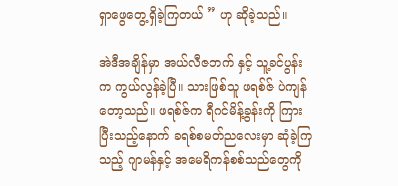ရှာဖွေတွေ့ရှိခဲ့ကြတယ် ” ဟု ဆိုခဲ့သည်။

အဲဒီအချိန်မှာ အယ်လီဇဘက် နှင့် သူ့ခင်ပွန်းက ကွယ်လွန်ခဲ့ပြီ။ သားဖြစ်သူ ဖရစ်ဇ် ပဲကျန် တော့သည်။ ဖရစ်ဇ်က ရီဂင်မိန့်ခွန်းကို ကြားပြီးသည့်နောက် ခရစ်စမတ်ညလေးမှာ ဆုံခဲ့ကြ သည့် ဂျာမန်နှင့် အမေရိကန်စစ်သည်တွေကို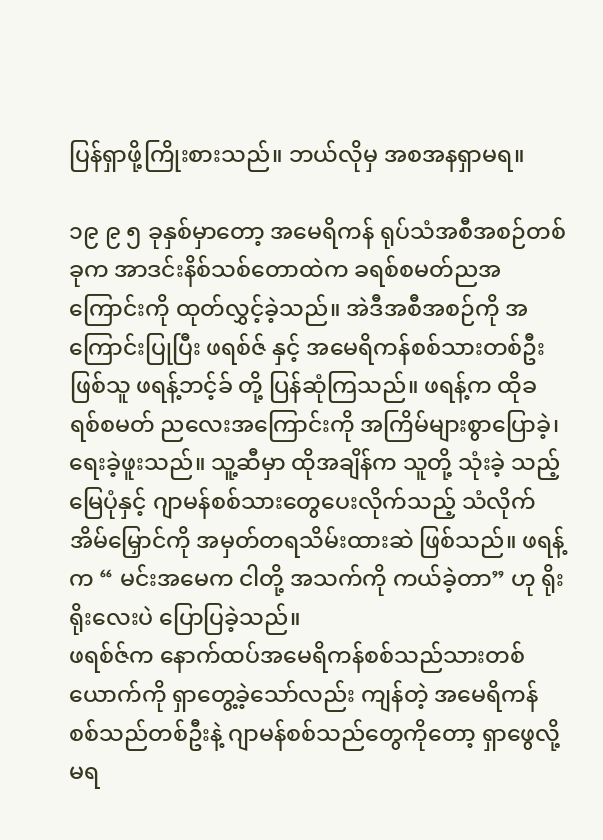ပြန်ရှာဖို့ကြိုးစားသည်။ ဘယ်လိုမှ အစအနရှာမရ။

၁၉ ၉ ၅ ခုနှစ်မှာတော့ အမေရိကန် ရုပ်သံအစီအစဉ်တစ်ခုက အာဒင်းနိစ်သစ်တောထဲက ခရစ်စမတ်ညအကြောင်းကို ထုတ်လွှင့်ခဲ့သည်။ အဲဒီအစီအစဉ်ကို အကြောင်းပြုပြီး ဖရစ်ဇ် နှင့် အမေရိကန်စစ်သားတစ်ဦးဖြစ်သူ ဖရန့်ဘင့်ခ် တို့ ပြန်ဆုံကြသည်။ ဖရန့်က ထိုခရစ်စမတ် ညလေးအကြောင်းကို အကြိမ်များစွာပြောခဲ့၊ ရေးခဲ့ဖူးသည်။ သူ့ဆီမှာ ထိုအချိန်က သူတို့ သုံးခဲ့ သည့် မြေပုံနှင့် ဂျာမန်စစ်သားတွေပေးလိုက်သည့် သံလိုက်အိမ်မြှောင်ကို အမှတ်တရသိမ်းထားဆဲ ဖြစ်သည်။ ဖရန့်က “ မင်းအမေက ငါတို့ အသက်ကို ကယ်ခဲ့တာ” ဟု ရိုးရိုးလေးပဲ ပြောပြခဲ့သည်။
ဖရစ်ဇ်က နောက်ထပ်အမေရိကန်စစ်သည်သားတစ်ယောက်ကို ရှာတွေ့ခဲ့သော်လည်း ကျန်တဲ့ အမေရိကန်စစ်သည်တစ်ဦးနဲ့ ဂျာမန်စစ်သည်တွေကိုတော့ ရှာဖွေလို့မရ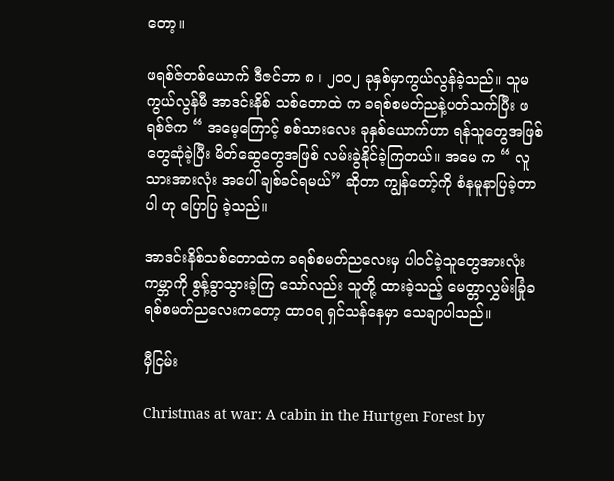တော့။

ဖရစ်ဇ်တစ်ယောက် ဒီဇင်ဘာ ၈ ၊ ၂၀၀၂ ခုနှစ်မှာကွယ်လွန်ခဲ့သည်။ သူမကွယ်လွန်မီ အာဒင်းနိစ် သစ်တောထဲ က ခရစ်စမတ်ညနဲ့ပတ်သက်ပြီး ဖရစ်ဇ်က “ အမေ့ကြောင့် စစ်သားလေး ခုနှစ်ယောက်ဟာ ရန်သူတွေအဖြစ် တွေဆုံခဲ့ပြီး မိတ်ဆွေတွေအဖြစ် လမ်းခွဲနိုင်ခဲ့ကြတယ်။ အမေ က “ လူသားအားလုံး အပေါ် ချစ်ခင်ရမယ်” ဆိုတာ ကျွန်တော့်ကို စံနမူနာပြခဲ့တာပါ ဟု ပြောပြ ခဲ့သည်။

အာဒင်းနိစ်သစ်တောထဲက ခရစ်စမတ်ညလေးမှ ပါဝင်ခဲ့သူတွေအားလုံး ကမ္ဘာကို စွန့်ခွာသွားခဲ့ကြ သော်လည်း သူတို့ ထားခဲ့သည့် မေတ္တာလွှမ်းခြုံခရစ်စမတ်ညလေးကတော့ ထာဝရ ရှင်သန်နေမှာ သေချာပါသည်။

မှီငြမ်း

Christmas at war: A cabin in the Hurtgen Forest by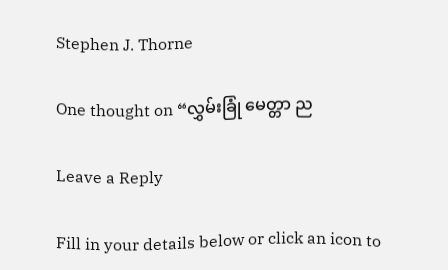Stephen J. Thorne

One thought on “လွှမ်းခြုံ မေတ္တာ ည

Leave a Reply

Fill in your details below or click an icon to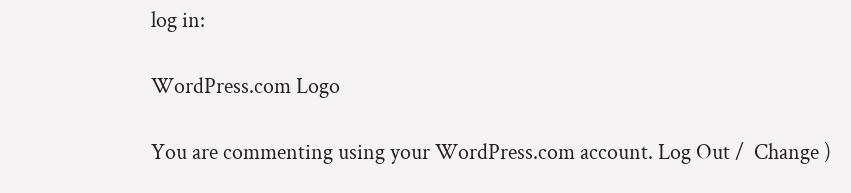log in:

WordPress.com Logo

You are commenting using your WordPress.com account. Log Out /  Change )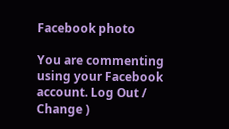Facebook photo

You are commenting using your Facebook account. Log Out /  Change )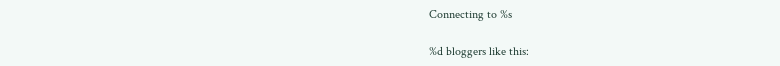Connecting to %s

%d bloggers like this: